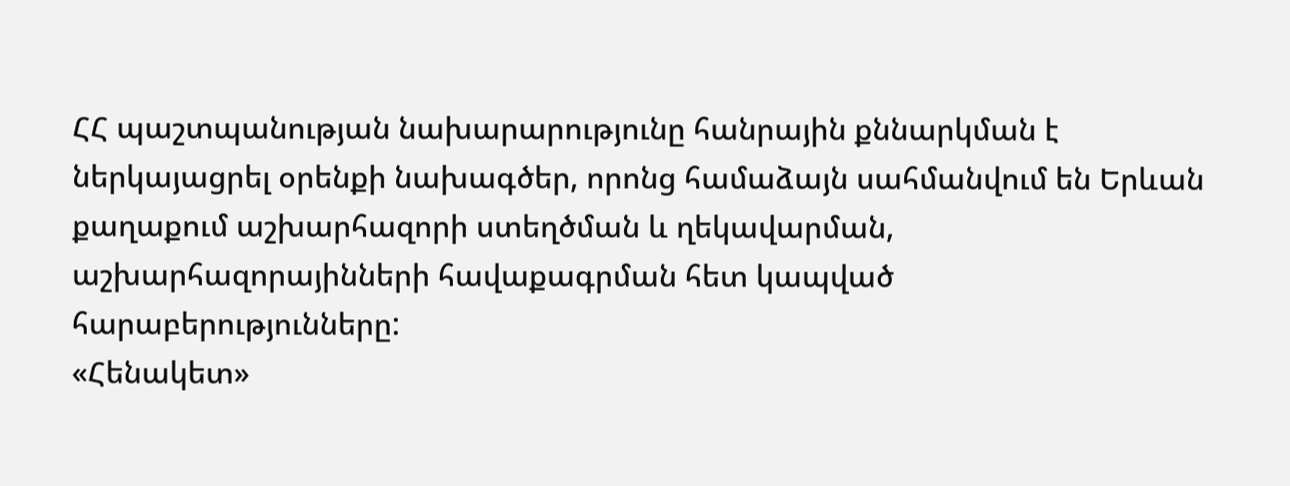ՀՀ պաշտպանության նախարարությունը հանրային քննարկման է ներկայացրել օրենքի նախագծեր, որոնց համաձայն սահմանվում են Երևան քաղաքում աշխարհազորի ստեղծման և ղեկավարման, աշխարհազորայինների հավաքագրման հետ կապված հարաբերությունները:
«Հենակետ»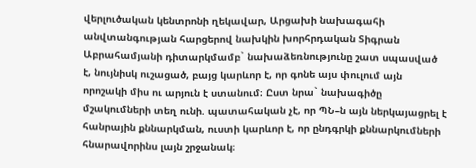վերլուծական կենտրոնի ղեկավար, Արցախի նախագահի անվտանգության հարցերով նախկին խորհրդական Տիգրան Աբրահամյանի դիտարկմամբ` նախաձեռնությունը շատ սպասված է, նույնիսկ ուշացած, բայց կարևոր է, որ գոնե այս փուլում այն որոշակի միս ու արյուն է ստանում։ Ըստ նրա` նախագիծը մշակումների տեղ ունի. պատահական չէ, որ ՊՆ–ն այն ներկայացրել է հանրային քննարկման, ուստի կարևոր է, որ ընդգրկի քննարկումների հնարավորինս լայն շրջանակ։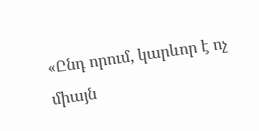«Ընդ որում, կարևոր է ոչ միայն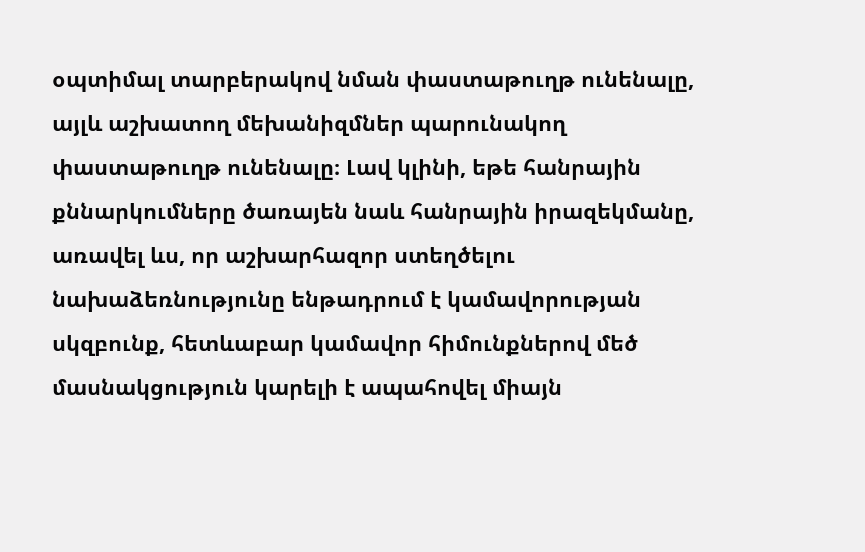օպտիմալ տարբերակով նման փաստաթուղթ ունենալը, այլև աշխատող մեխանիզմներ պարունակող փաստաթուղթ ունենալը։ Լավ կլինի, եթե հանրային քննարկումները ծառայեն նաև հանրային իրազեկմանը, առավել ևս, որ աշխարհազոր ստեղծելու նախաձեռնությունը ենթադրում է կամավորության սկզբունք, հետևաբար կամավոր հիմունքներով մեծ մասնակցություն կարելի է ապահովել միայն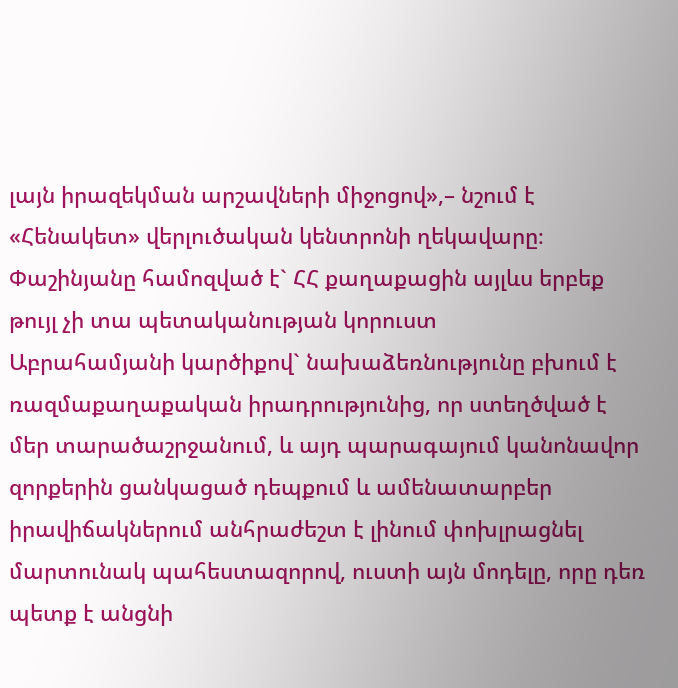լայն իրազեկման արշավների միջոցով»,– նշում է «Հենակետ» վերլուծական կենտրոնի ղեկավարը։
Փաշինյանը համոզված է` ՀՀ քաղաքացին այլևս երբեք թույլ չի տա պետականության կորուստ
Աբրահամյանի կարծիքով` նախաձեռնությունը բխում է ռազմաքաղաքական իրադրությունից, որ ստեղծված է մեր տարածաշրջանում, և այդ պարագայում կանոնավոր զորքերին ցանկացած դեպքում և ամենատարբեր իրավիճակներում անհրաժեշտ է լինում փոխլրացնել մարտունակ պահեստազորով, ուստի այն մոդելը, որը դեռ պետք է անցնի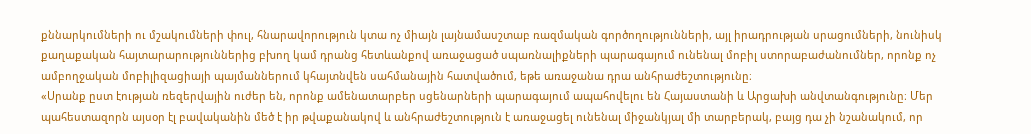քննարկումների ու մշակումների փուլ, հնարավորություն կտա ոչ միայն լայնամասշտաբ ռազմական գործողությունների, այլ իրադրության սրացումների, նունիսկ քաղաքական հայտարարություններից բխող կամ դրանց հետևանքով առաջացած սպառնալիքների պարագայում ունենալ մոբիլ ստորաբաժանումներ, որոնք ոչ ամբողջական մոբիլիզացիայի պայմաններում կհայտնվեն սահմանային հատվածում, եթե առաջանա դրա անհրաժեշտությունը։
«Սրանք ըստ էության ռեզերվային ուժեր են, որոնք ամենատարբեր սցենարների պարագայում ապահովելու են Հայաստանի և Արցախի անվտանգությունը։ Մեր պահեստազորն այսօր էլ բավականին մեծ է իր թվաքանակով և անհրաժեշտություն է առաջացել ունենալ միջանկյալ մի տարբերակ, բայց դա չի նշանակում, որ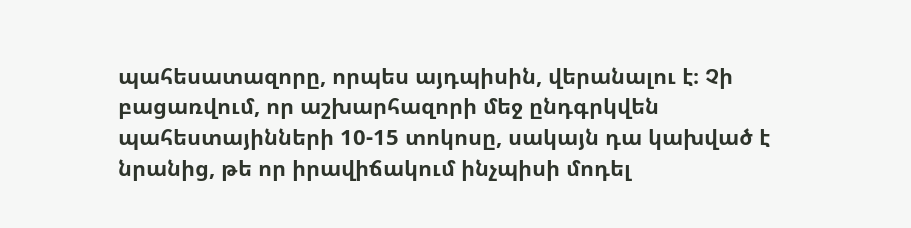պահեսատազորը, որպես այդպիսին, վերանալու է։ Չի բացառվում, որ աշխարհազորի մեջ ընդգրկվեն պահեստայինների 10-15 տոկոսը, սակայն դա կախված է նրանից, թե որ իրավիճակում ինչպիսի մոդել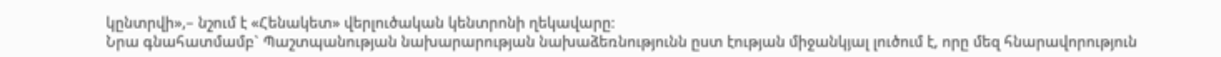կընտրվի»,– նշում է «Հենակետ» վերլուծական կենտրոնի ղեկավարը։
Նրա գնահատմամբ` Պաշտպանության նախարարության նախաձեռնությունն ըստ էության միջանկյալ լուծում է, որը մեզ հնարավորություն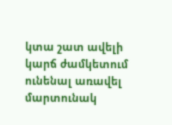կտա շատ ավելի կարճ ժամկետում ունենալ առավել մարտունակ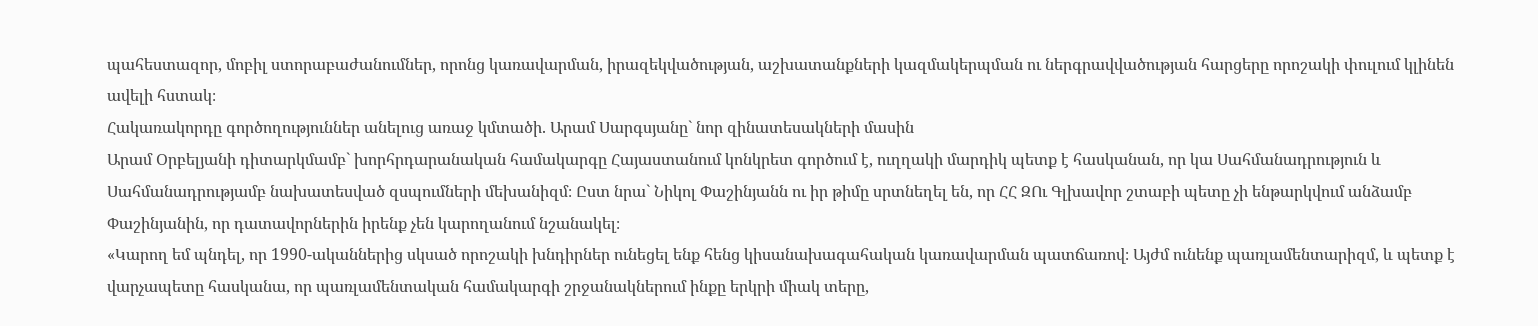պահեստազոր, մոբիլ ստորաբաժանումներ, որոնց կառավարման, իրազեկվածության, աշխատանքների կազմակերպման ու ներգրավվածության հարցերը որոշակի փուլում կլինեն ավելի հստակ։
Հակառակորդը գործողություններ անելուց առաջ կմտածի. Արամ Սարգսյանը` նոր զինատեսակների մասին
Արամ Օրբելյանի դիտարկմամբ` խորհրդարանական համակարգը Հայաստանում կոնկրետ գործում է, ուղղակի մարդիկ պետք է հասկանան, որ կա Սահմանադրություն և Սահմանադրությամբ նախատեսված զսպումների մեխանիզմ։ Ըստ նրա` Նիկոլ Փաշինյանն ու իր թիմը սրտնեղել են, որ ՀՀ ԶՈւ Գլխավոր շտաբի պետը չի ենթարկվում անձամբ Փաշինյանին, որ դատավորներին իրենք չեն կարողանում նշանակել։
«Կարող եմ պնդել, որ 1990-ականներից սկսած որոշակի խնդիրներ ունեցել ենք հենց կիսանախագահական կառավարման պատճառով։ Այժմ ունենք պառլամենտարիզմ, և պետք է վարչապետը հասկանա, որ պառլամենտական համակարգի շրջանակներում ինքը երկրի միակ տերը,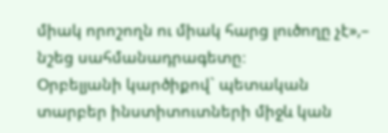միակ որոշողն ու միակ հարց լուծողը չէ»,– նշեց սահմանադրագետը։
Օրբելյանի կարծիքով` պետական տարբեր ինստիտուտների միջև կան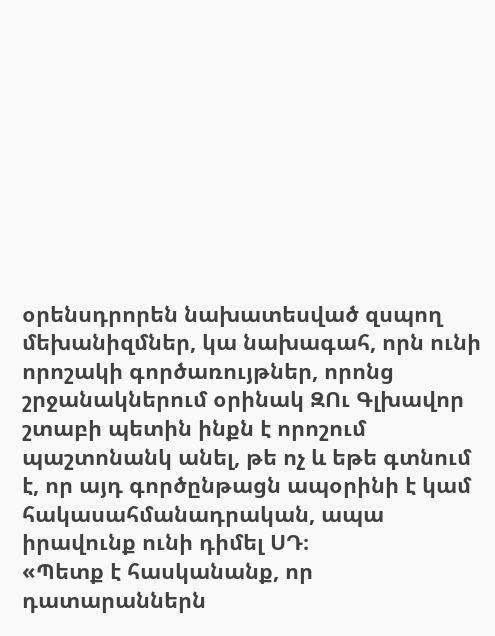օրենսդրորեն նախատեսված զսպող մեխանիզմներ, կա նախագահ, որն ունի որոշակի գործառույթներ, որոնց շրջանակներում օրինակ ԶՈւ Գլխավոր շտաբի պետին ինքն է որոշում պաշտոնանկ անել, թե ոչ և եթե գտնում է, որ այդ գործընթացն ապօրինի է կամ հակասահմանադրական, ապա իրավունք ունի դիմել ՍԴ։
«Պետք է հասկանանք, որ դատարաններն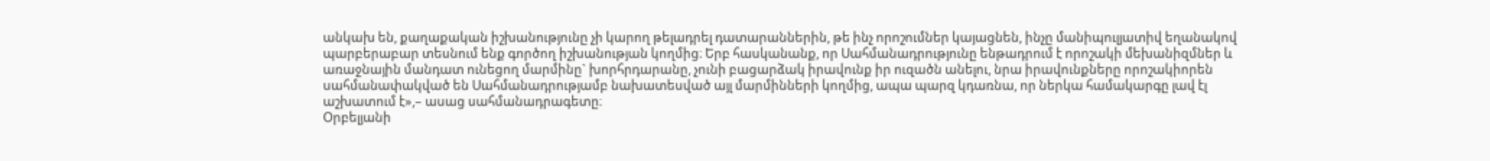անկախ են, քաղաքական իշխանությունը չի կարող թելադրել դատարաններին, թե ինչ որոշումներ կայացնեն, ինչը մանիպուլյատիվ եղանակով պարբերաբար տեսնում ենք գործող իշխանության կողմից։ Երբ հասկանանք, որ Սահմանադրությունը ենթադրում է որոշակի մեխանիզմներ և առաջնային մանդատ ունեցող մարմինը` խորհրդարանը, չունի բացարձակ իրավունք իր ուզածն անելու, նրա իրավունքները որոշակիորեն սահմանափակված են Սահմանադրությամբ նախատեսված այլ մարմինների կողմից, ապա պարզ կդառնա, որ ներկա համակարգը լավ էլ աշխատում է»,– ասաց սահմանադրագետը։
Օրբելյանի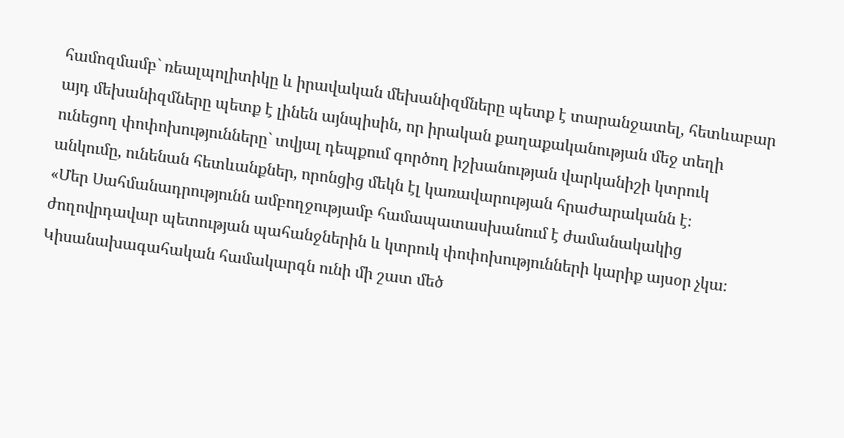համոզմամբ` ռեալպոլիտիկը և իրավական մեխանիզմները պետք է տարանջատել, հետևաբար այդ մեխանիզմները պետք է լինեն այնպիսին, որ իրական քաղաքականության մեջ տեղի ունեցող փոփոխությունները` տվյալ դեպքում գործող իշխանության վարկանիշի կտրուկ անկումը, ունենան հետևանքներ, որոնցից մեկն էլ կառավարության հրաժարականն է։
«Մեր Սահմանադրությունն ամբողջությամբ համապատասխանում է ժամանակակից ժողովրդավար պետության պահանջներին և կտրուկ փոփոխությունների կարիք այսօր չկա։ Կիսանախագահական համակարգն ունի մի շատ մեծ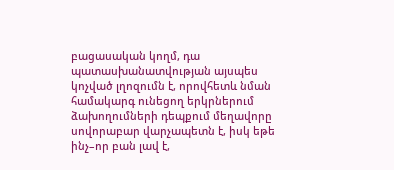բացասական կողմ, դա պատասխանատվության այսպես կոչված լղոզումն է, որովհետև նման համակարգ ունեցող երկրներում ձախողումների դեպքում մեղավորը սովորաբար վարչապետն է, իսկ եթե ինչ–որ բան լավ է,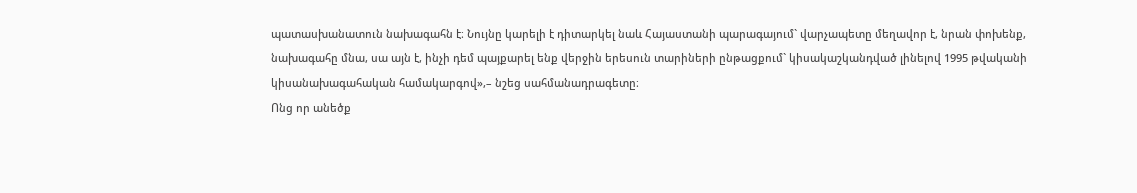պատասխանատուն նախագահն է։ Նույնը կարելի է դիտարկել նաև Հայաստանի պարագայում` վարչապետը մեղավոր է, նրան փոխենք, նախագահը մնա, սա այն է, ինչի դեմ պայքարել ենք վերջին երեսուն տարիների ընթացքում` կիսակաշկանդված լինելով 1995 թվականի կիսանախագահական համակարգով»,– նշեց սահմանադրագետը։
Ոնց որ անեծք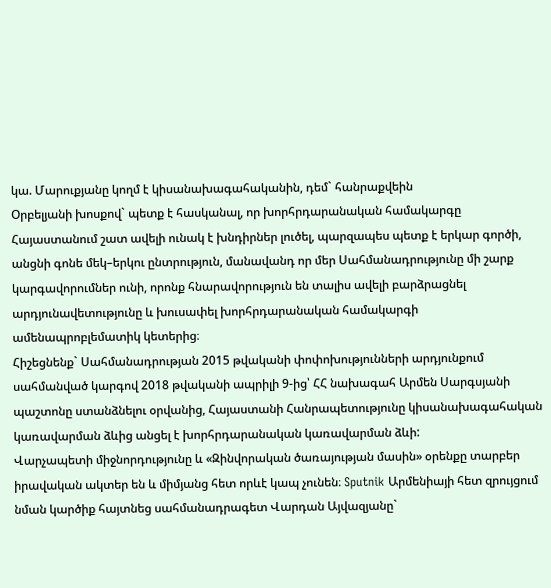կա. Մարուքյանը կողմ է կիսանախագահականին, դեմ` հանրաքվեին
Օրբելյանի խոսքով` պետք է հասկանալ, որ խորհրդարանական համակարգը Հայաստանում շատ ավելի ունակ է խնդիրներ լուծել, պարզապես պետք է երկար գործի, անցնի գոնե մեկ–երկու ընտրություն, մանավանդ որ մեր Սահմանադրությունը մի շարք կարգավորումներ ունի, որոնք հնարավորություն են տալիս ավելի բարձրացնել արդյունավետությունը և խուսափել խորհրդարանական համակարգի ամենապրոբլեմատիկ կետերից։
Հիշեցնենք` Սահմանադրության 2015 թվականի փոփոխությունների արդյունքում սահմանված կարգով 2018 թվականի ապրիլի 9-ից՝ ՀՀ նախագահ Արմեն Սարգսյանի պաշտոնը ստանձնելու օրվանից, Հայաստանի Հանրապետությունը կիսանախագահական կառավարման ձևից անցել է խորհրդարանական կառավարման ձևի:
Վարչապետի միջնորդությունը և «Զինվորական ծառայության մասին» օրենքը տարբեր իրավական ակտեր են և միմյանց հետ որևէ կապ չունեն։ Sputnik Արմենիայի հետ զրույցում նման կարծիք հայտնեց սահմանադրագետ Վարդան Այվազյանը`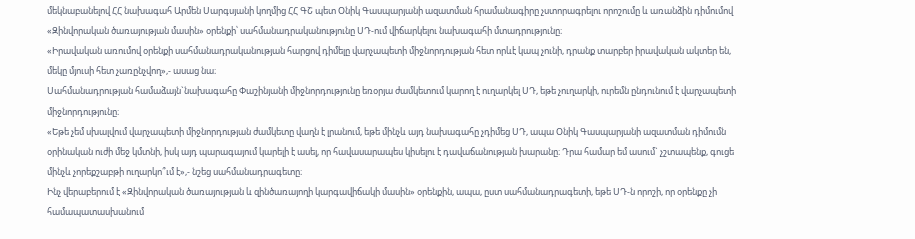մեկնաբանելով ՀՀ նախագահ Արմեն Սարգսյանի կողմից ՀՀ ԳՇ պետ Օնիկ Գասպարյանի ազատման հրամանագիրը չստորագրելու որոշումը և առանձին դիմումով «Զինվորական ծառայության մասին» օրենքի՝ սահմանադրականությունը ՍԴ-ում վիճարկելու նախագահի մտադրությունը։
«Իրավական առումով օրենքի սահմանադրականության հարցով դիմելը վարչապետի միջնորդության հետ որևէ կապ չունի, դրանք տարբեր իրավական ակտեր են, մեկը մյուսի հետ չառընչվող»,- ասաց նա։
Սահմանադրության համաձայն`նախագահը Փաշինյանի միջնորդությունը եռօրյա ժամկետում կարող է ուղարկել ՍԴ, եթե չուղարկի, ուրեմն ընդունում է վարչապետի միջնորդությունը։
«Եթե չեմ սխալվում վարչապետի միջնորդության ժամկետը վաղն է լրանում, եթե մինչև այդ նախագահը չդիմեց ՍԴ, ապա Օնիկ Գասպարյանի ազատման դիմումն օրինական ուժի մեջ կմտնի, իսկ այդ պարագայում կարելի է ասել, որ հավասարապես կիսելու է դավաճանության խարանը։ Դրա համար եմ ասում` չշտապենք, գուցե մինչև չորեքշաբթի ուղարկո՞ւմ է»,- նշեց սահմանադրագետը։
Ինչ վերաբերում է «Զինվորական ծառայության և զինծառայողի կարգավիճակի մասին» օրենքին, ապա, ըստ սահմանադրագետի, եթե ՍԴ-ն որոշի, որ օրենքը չի համապատասխանում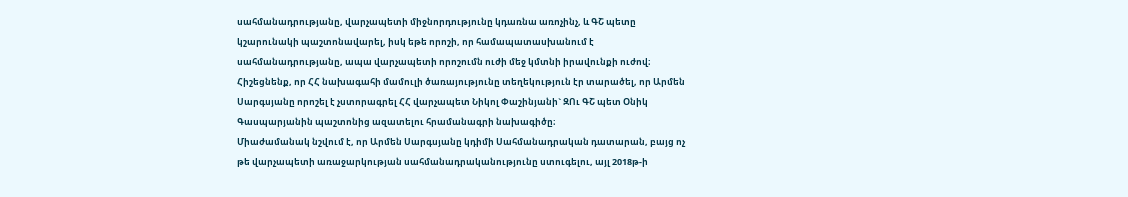սահմանադրությանը, վարչապետի միջնորդությունը կդառնա առոչինչ, և ԳՇ պետը կշարունակի պաշտոնավարել, իսկ եթե որոշի, որ համապատասխանում է սահմանադրությանը, ապա վարչապետի որոշումն ուժի մեջ կմտնի իրավունքի ուժով։
Հիշեցնենք, որ ՀՀ նախագահի մամուլի ծառայությունը տեղեկություն էր տարածել, որ Արմեն Սարգսյանը որոշել է չստորագրել ՀՀ վարչապետ Նիկոլ Փաշինյանի` ԶՈւ ԳՇ պետ Օնիկ Գասպարյանին պաշտոնից ազատելու հրամանագրի նախագիծը։
Միաժամանակ նշվում է, որ Արմեն Սարգսյանը կդիմի Սահմանադրական դատարան, բայց ոչ թե վարչապետի առաջարկության սահմանադրականությունը ստուգելու, այլ 2018թ-ի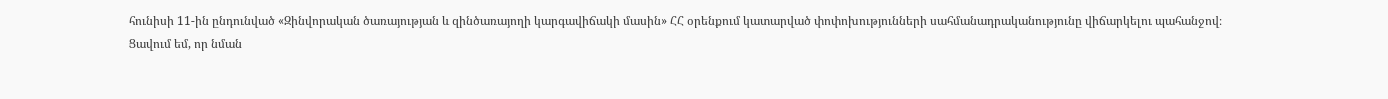հունիսի 11-ին ընդունված «Զինվորական ծառայության և զինծառայողի կարգավիճակի մասին» ՀՀ օրենքում կատարված փոփոխությունների սահմանադրականությունը վիճարկելու պահանջով։
Ցավում եմ, որ նման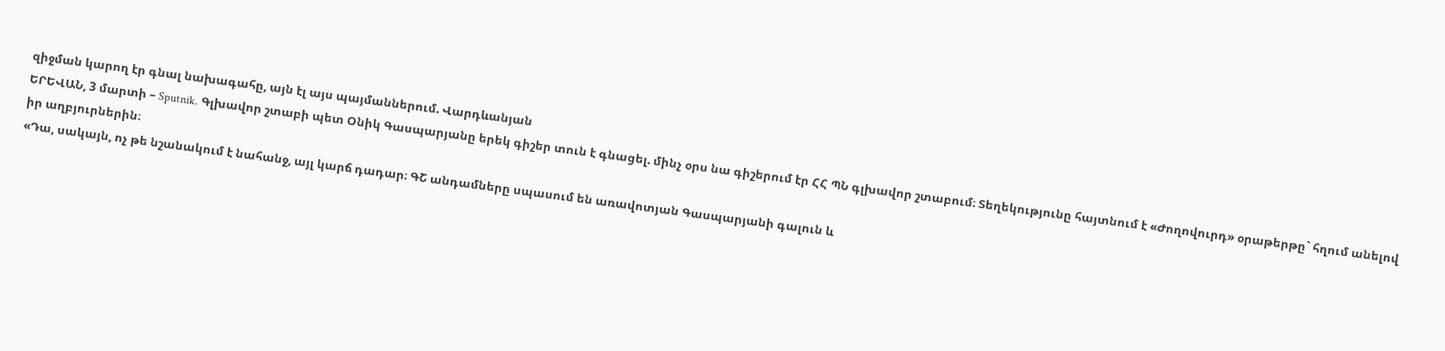զիջման կարող էր գնալ նախագահը, այն էլ այս պայմաններում. Վարդևանյան
ԵՐԵՎԱՆ, 3 մարտի – Sputnik. Գլխավոր շտաբի պետ Օնիկ Գասպարյանը երեկ գիշեր տուն է գնացել. մինչ օրս նա գիշերում էր ՀՀ ՊՆ գլխավոր շտաբում։ Տեղեկությունը հայտնում է «Ժողովուրդ» օրաթերթը` հղում անելով իր աղբյուրներին։
«Դա, սակայն, ոչ թե նշանակում է նահանջ, այլ կարճ դադար։ ԳՇ անդամները սպասում են առավոտյան Գասպարյանի գալուն և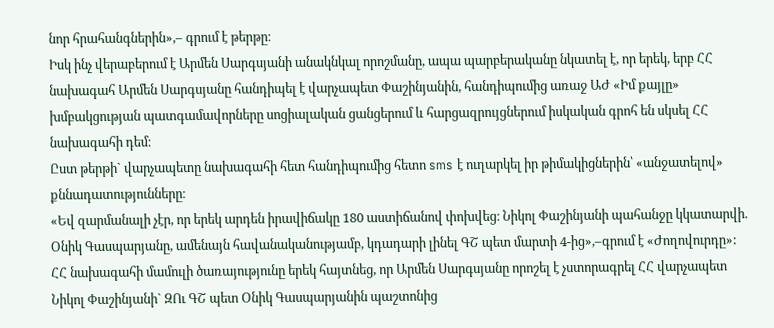նոր հրահանգներին»,– գրում է թերթը։
Իսկ ինչ վերաբերում է Արմեն Սարգսյանի անակնկալ որոշմանը, ապա պարբերականը նկատել է, որ երեկ, երբ ՀՀ նախագահ Արմեն Սարգսյանը հանդիպել է վարչապետ Փաշինյանին, հանդիպումից առաջ ԱԺ «Իմ քայլը» խմբակցության պատգամավորները սոցիալական ցանցերում և հարցազրույցներում իսկական գրոհ են սկսել ՀՀ նախագահի դեմ։
Ըստ թերթի` վարչապետը նախագահի հետ հանդիպումից հետո sms է ուղարկել իր թիմակիցներին՝ «անջատելով» քննադատությունները։
«Եվ զարմանալի չէր, որ երեկ արդեն իրավիճակը 180 աստիճանով փոխվեց։ Նիկոլ Փաշինյանի պահանջը կկատարվի. Օնիկ Գասպարյանը, ամենայն հավանականությամբ, կդադարի լինել ԳՇ պետ մարտի 4-ից»,–գրում է «Ժողովուրդը»:
ՀՀ նախագահի մամուլի ծառայությունը երեկ հայտնեց, որ Արմեն Սարգսյանը որոշել է չստորագրել ՀՀ վարչապետ Նիկոլ Փաշինյանի` ԶՈւ ԳՇ պետ Օնիկ Գասպարյանին պաշտոնից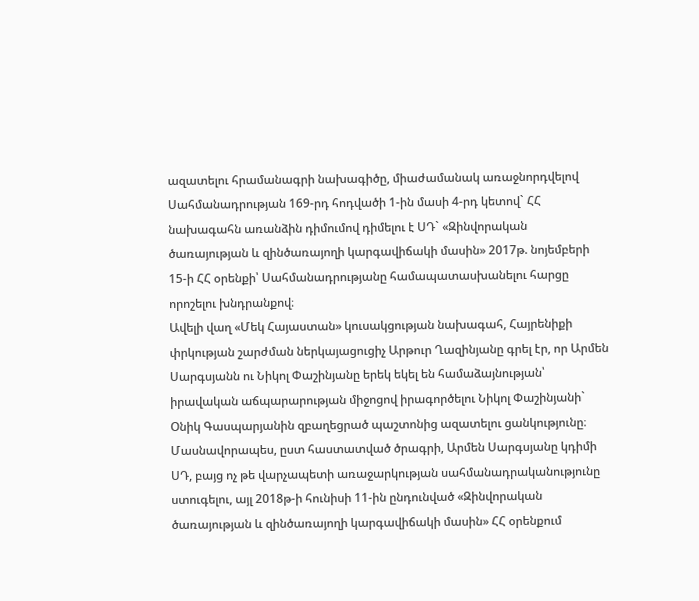ազատելու հրամանագրի նախագիծը, միաժամանակ առաջնորդվելով Սահմանադրության 169-րդ հոդվածի 1-ին մասի 4-րդ կետով` ՀՀ նախագահն առանձին դիմումով դիմելու է ՍԴ` «Զինվորական ծառայության և զինծառայողի կարգավիճակի մասին» 2017թ. նոյեմբերի 15-ի ՀՀ օրենքի՝ Սահմանադրությանը համապատասխանելու հարցը որոշելու խնդրանքով։
Ավելի վաղ «Մեկ Հայաստան» կուսակցության նախագահ, Հայրենիքի փրկության շարժման ներկայացուցիչ Արթուր Ղազինյանը գրել էր, որ Արմեն Սարգսյանն ու Նիկոլ Փաշինյանը երեկ եկել են համաձայնության՝ իրավական աճպարարության միջոցով իրագործելու Նիկոլ Փաշինյանի` Օնիկ Գասպարյանին զբաղեցրած պաշտոնից ազատելու ցանկությունը։ Մասնավորապես, ըստ հաստատված ծրագրի, Արմեն Սարգսյանը կդիմի ՍԴ, բայց ոչ թե վարչապետի առաջարկության սահմանադրականությունը ստուգելու, այլ 2018թ-ի հունիսի 11-ին ընդունված «Զինվորական ծառայության և զինծառայողի կարգավիճակի մասին» ՀՀ օրենքում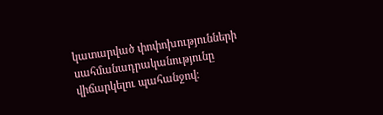կատարված փոփոխությունների սահմանադրականությունը վիճարկելու պահանջով։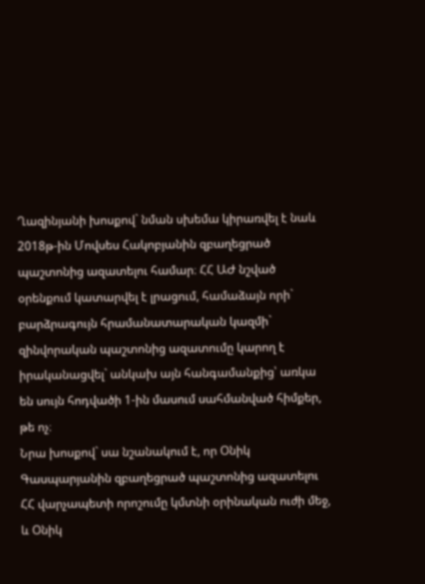Ղազինյանի խոսքով` նման սխեմա կիրառվել է նաև 2018թ-ին Մովսես Հակոբյանին զբաղեցրած պաշտոնից ազատելու համար։ ՀՀ ԱԺ նշված օրենքում կատարվել է լրացում, համաձայն որի` բարձրագույն հրամանատարական կազմի` զինվորական պաշտոնից ազատումը կարող է իրականացվել` անկախ այն հանգամանքից՝ առկա են սույն հոդվածի 1-ին մասում սահմանված հիմքեր, թե ոչ։
Նրա խոսքով` սա նշանակում է, որ Օնիկ Գասպարյանին զբաղեցրած պաշտոնից ազատելու ՀՀ վարչապետի որոշումը կմտնի օրինական ուժի մեջ, և Օնիկ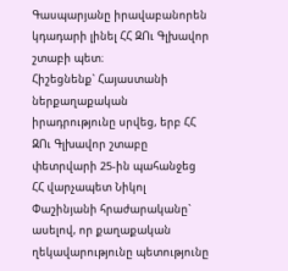Գասպարյանը իրավաբանորեն կդադարի լինել ՀՀ ԶՈւ Գլխավոր շտաբի պետ։
Հիշեցնենք` Հայաստանի ներքաղաքական իրադրությունը սրվեց, երբ ՀՀ ԶՈւ Գլխավոր շտաբը փետրվարի 25-ին պահանջեց ՀՀ վարչապետ Նիկոլ Փաշինյանի հրաժարականը` ասելով, որ քաղաքական ղեկավարությունը պետությունը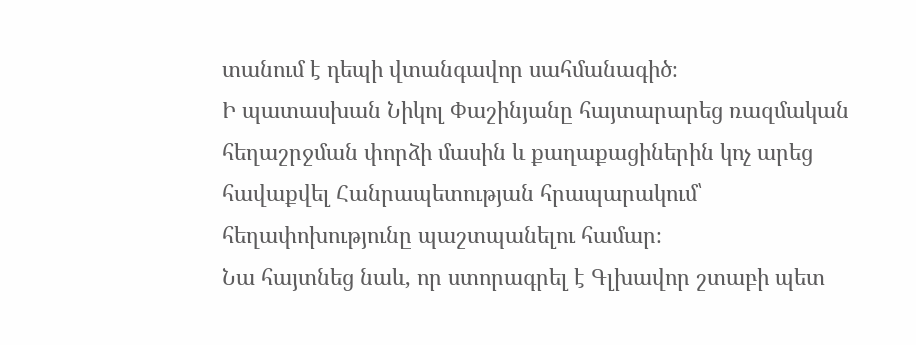տանում է դեպի վտանգավոր սահմանագիծ։
Ի պատասխան Նիկոլ Փաշինյանը հայտարարեց ռազմական հեղաշրջման փորձի մասին և քաղաքացիներին կոչ արեց հավաքվել Հանրապետության հրապարակում՝ հեղափոխությունը պաշտպանելու համար։
Նա հայտնեց նաև, որ ստորագրել է Գլխավոր շտաբի պետ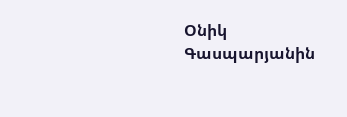Օնիկ Գասպարյանին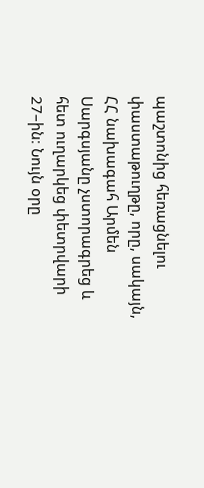պաշտոնից հեռացնելու փաստաթուղթը, որը, սակայն, ՀՀ նախագահ Արմեն Սարգսյանը չստորագրեց և հետ ուղարկեց փետրվարի 27–ին։ Նույն օրը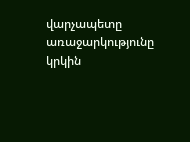վարչապետը առաջարկությունը կրկին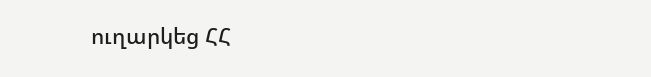ուղարկեց ՀՀ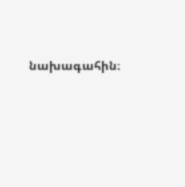նախագահին։